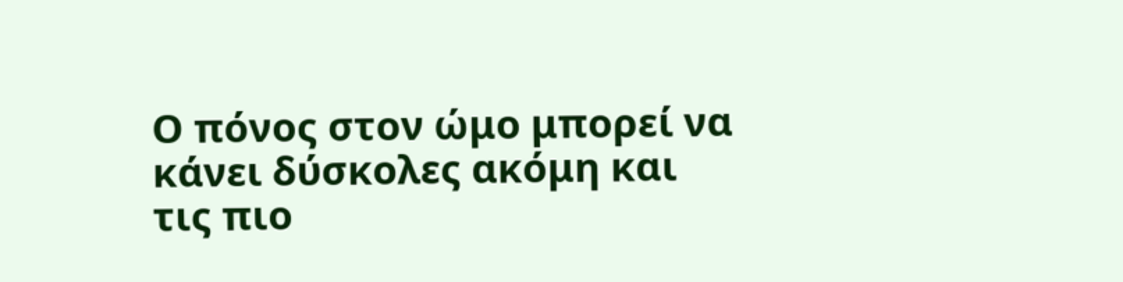Ο πόνος στον ώμο μπορεί να κάνει δύσκολες ακόμη και τις πιο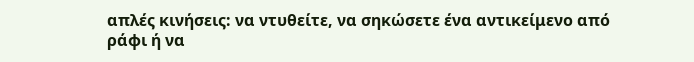απλές κινήσεις: να ντυθείτε, να σηκώσετε ένα αντικείμενο από ράφι ή να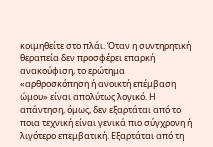κοιμηθείτε στο πλάι. Όταν η συντηρητική θεραπεία δεν προσφέρει επαρκή ανακούφιση, το ερώτημα «αρθροσκόπηση ή ανοικτή επέμβαση ώμου» είναι απολύτως λογικό. Η απάντηση, όμως, δεν εξαρτάται από το ποια τεχνική είναι γενικά πιο σύγχρονη ή λιγότερο επεμβατική. Εξαρτάται από τη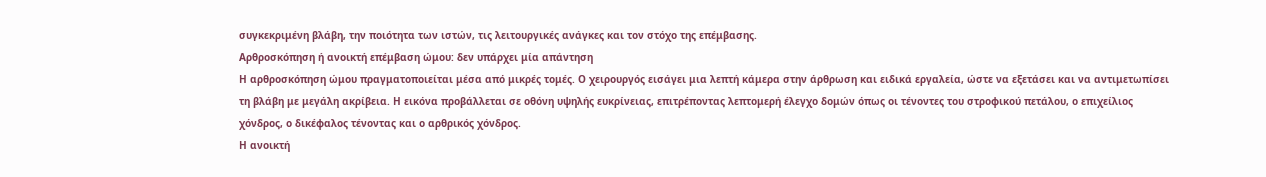συγκεκριμένη βλάβη, την ποιότητα των ιστών, τις λειτουργικές ανάγκες και τον στόχο της επέμβασης.
Αρθροσκόπηση ή ανοικτή επέμβαση ώμου: δεν υπάρχει μία απάντηση
Η αρθροσκόπηση ώμου πραγματοποιείται μέσα από μικρές τομές. Ο χειρουργός εισάγει μια λεπτή κάμερα στην άρθρωση και ειδικά εργαλεία, ώστε να εξετάσει και να αντιμετωπίσει τη βλάβη με μεγάλη ακρίβεια. Η εικόνα προβάλλεται σε οθόνη υψηλής ευκρίνειας, επιτρέποντας λεπτομερή έλεγχο δομών όπως οι τένοντες του στροφικού πετάλου, ο επιχείλιος χόνδρος, ο δικέφαλος τένοντας και ο αρθρικός χόνδρος.
Η ανοικτή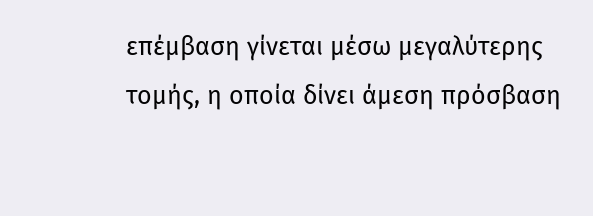επέμβαση γίνεται μέσω μεγαλύτερης τομής, η οποία δίνει άμεση πρόσβαση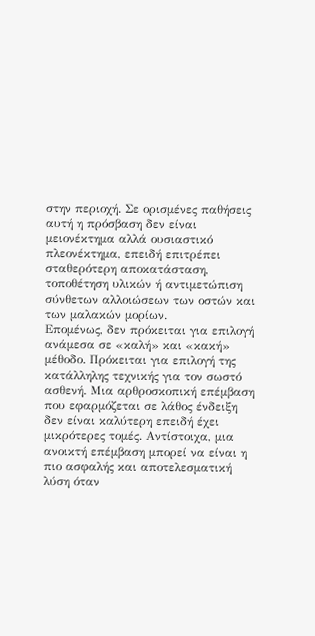στην περιοχή. Σε ορισμένες παθήσεις αυτή η πρόσβαση δεν είναι μειονέκτημα αλλά ουσιαστικό πλεονέκτημα, επειδή επιτρέπει σταθερότερη αποκατάσταση, τοποθέτηση υλικών ή αντιμετώπιση σύνθετων αλλοιώσεων των οστών και των μαλακών μορίων.
Επομένως, δεν πρόκειται για επιλογή ανάμεσα σε «καλή» και «κακή» μέθοδο. Πρόκειται για επιλογή της κατάλληλης τεχνικής για τον σωστό ασθενή. Μια αρθροσκοπική επέμβαση που εφαρμόζεται σε λάθος ένδειξη δεν είναι καλύτερη επειδή έχει μικρότερες τομές. Αντίστοιχα, μια ανοικτή επέμβαση μπορεί να είναι η πιο ασφαλής και αποτελεσματική λύση όταν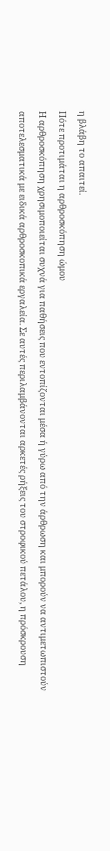η βλάβη το απαιτεί.
Πότε προτιμάται η αρθροσκόπηση ώμου
Η αρθροσκόπηση χρησιμοποιείται συχνά για παθήσεις που εντοπίζονται μέσα ή γύρω από την άρθρωση και μπορούν να αντιμετωπιστούν αποτελεσματικά με ειδικά αρθροσκοπικά εργαλεία. Σε αυτές περιλαμβάνονται αρκετές ρήξεις του στροφικού πετάλου, η πρόσκρουση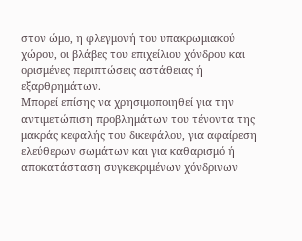στον ώμο, η φλεγμονή του υπακρωμιακού χώρου, οι βλάβες του επιχείλιου χόνδρου και ορισμένες περιπτώσεις αστάθειας ή εξαρθρημάτων.
Μπορεί επίσης να χρησιμοποιηθεί για την αντιμετώπιση προβλημάτων του τένοντα της μακράς κεφαλής του δικεφάλου, για αφαίρεση ελεύθερων σωμάτων και για καθαρισμό ή αποκατάσταση συγκεκριμένων χόνδρινων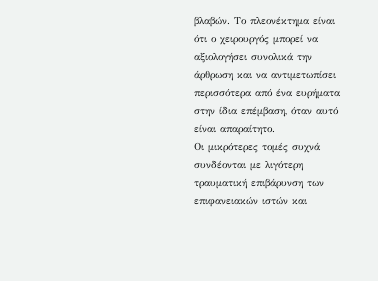βλαβών. Το πλεονέκτημα είναι ότι ο χειρουργός μπορεί να αξιολογήσει συνολικά την άρθρωση και να αντιμετωπίσει περισσότερα από ένα ευρήματα στην ίδια επέμβαση, όταν αυτό είναι απαραίτητο.
Οι μικρότερες τομές συχνά συνδέονται με λιγότερη τραυματική επιβάρυνση των επιφανειακών ιστών και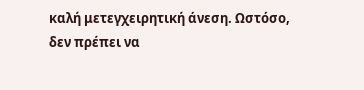καλή μετεγχειρητική άνεση. Ωστόσο, δεν πρέπει να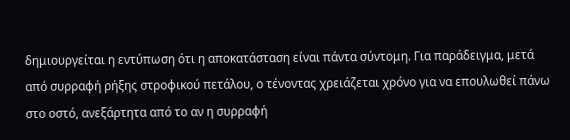δημιουργείται η εντύπωση ότι η αποκατάσταση είναι πάντα σύντομη. Για παράδειγμα, μετά από συρραφή ρήξης στροφικού πετάλου, ο τένοντας χρειάζεται χρόνο για να επουλωθεί πάνω στο οστό, ανεξάρτητα από το αν η συρραφή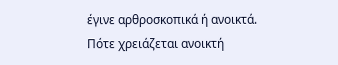έγινε αρθροσκοπικά ή ανοικτά.
Πότε χρειάζεται ανοικτή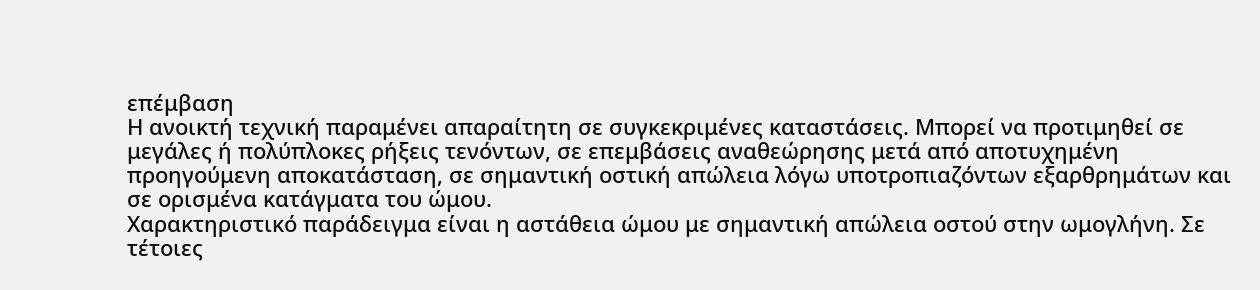επέμβαση
Η ανοικτή τεχνική παραμένει απαραίτητη σε συγκεκριμένες καταστάσεις. Μπορεί να προτιμηθεί σε μεγάλες ή πολύπλοκες ρήξεις τενόντων, σε επεμβάσεις αναθεώρησης μετά από αποτυχημένη προηγούμενη αποκατάσταση, σε σημαντική οστική απώλεια λόγω υποτροπιαζόντων εξαρθρημάτων και σε ορισμένα κατάγματα του ώμου.
Χαρακτηριστικό παράδειγμα είναι η αστάθεια ώμου με σημαντική απώλεια οστού στην ωμογλήνη. Σε τέτοιες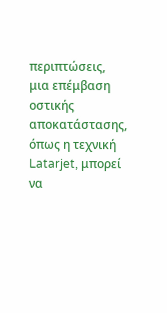περιπτώσεις, μια επέμβαση οστικής αποκατάστασης, όπως η τεχνική Latarjet, μπορεί να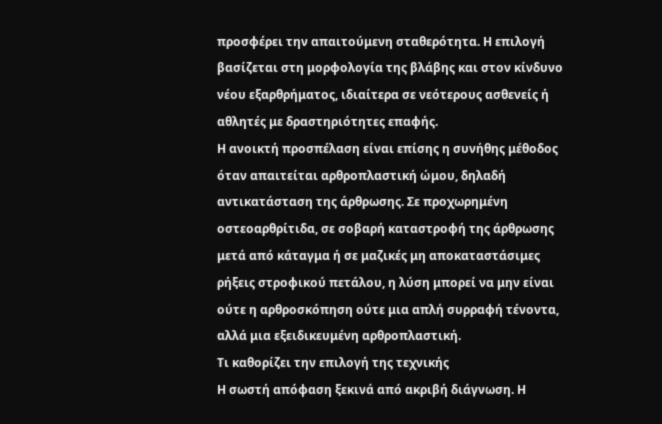προσφέρει την απαιτούμενη σταθερότητα. Η επιλογή βασίζεται στη μορφολογία της βλάβης και στον κίνδυνο νέου εξαρθρήματος, ιδιαίτερα σε νεότερους ασθενείς ή αθλητές με δραστηριότητες επαφής.
Η ανοικτή προσπέλαση είναι επίσης η συνήθης μέθοδος όταν απαιτείται αρθροπλαστική ώμου, δηλαδή αντικατάσταση της άρθρωσης. Σε προχωρημένη οστεοαρθρίτιδα, σε σοβαρή καταστροφή της άρθρωσης μετά από κάταγμα ή σε μαζικές μη αποκαταστάσιμες ρήξεις στροφικού πετάλου, η λύση μπορεί να μην είναι ούτε η αρθροσκόπηση ούτε μια απλή συρραφή τένοντα, αλλά μια εξειδικευμένη αρθροπλαστική.
Τι καθορίζει την επιλογή της τεχνικής
Η σωστή απόφαση ξεκινά από ακριβή διάγνωση. Η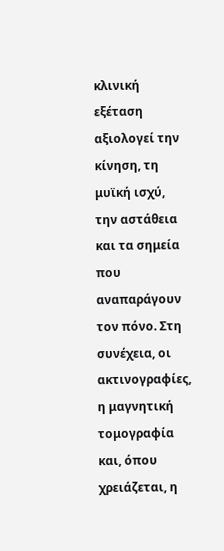κλινική εξέταση αξιολογεί την κίνηση, τη μυϊκή ισχύ, την αστάθεια και τα σημεία που αναπαράγουν τον πόνο. Στη συνέχεια, οι ακτινογραφίες, η μαγνητική τομογραφία και, όπου χρειάζεται, η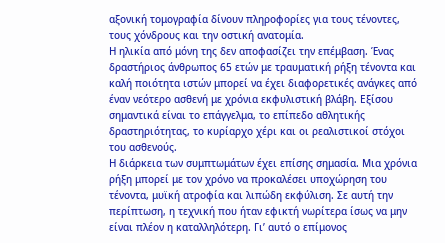αξονική τομογραφία δίνουν πληροφορίες για τους τένοντες, τους χόνδρους και την οστική ανατομία.
Η ηλικία από μόνη της δεν αποφασίζει την επέμβαση. Ένας δραστήριος άνθρωπος 65 ετών με τραυματική ρήξη τένοντα και καλή ποιότητα ιστών μπορεί να έχει διαφορετικές ανάγκες από έναν νεότερο ασθενή με χρόνια εκφυλιστική βλάβη. Εξίσου σημαντικά είναι το επάγγελμα, το επίπεδο αθλητικής δραστηριότητας, το κυρίαρχο χέρι και οι ρεαλιστικοί στόχοι του ασθενούς.
Η διάρκεια των συμπτωμάτων έχει επίσης σημασία. Μια χρόνια ρήξη μπορεί με τον χρόνο να προκαλέσει υποχώρηση του τένοντα, μυϊκή ατροφία και λιπώδη εκφύλιση. Σε αυτή την περίπτωση, η τεχνική που ήταν εφικτή νωρίτερα ίσως να μην είναι πλέον η καταλληλότερη. Γι’ αυτό ο επίμονος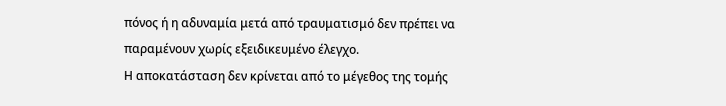πόνος ή η αδυναμία μετά από τραυματισμό δεν πρέπει να παραμένουν χωρίς εξειδικευμένο έλεγχο.
Η αποκατάσταση δεν κρίνεται από το μέγεθος της τομής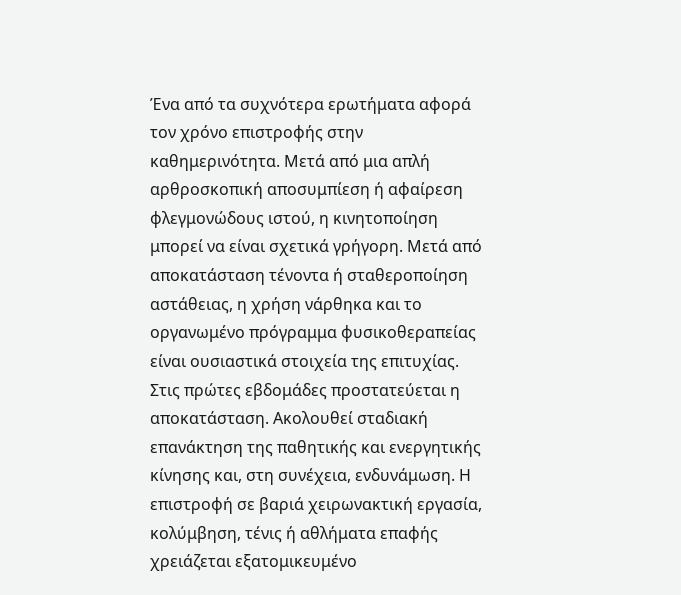Ένα από τα συχνότερα ερωτήματα αφορά τον χρόνο επιστροφής στην καθημερινότητα. Μετά από μια απλή αρθροσκοπική αποσυμπίεση ή αφαίρεση φλεγμονώδους ιστού, η κινητοποίηση μπορεί να είναι σχετικά γρήγορη. Μετά από αποκατάσταση τένοντα ή σταθεροποίηση αστάθειας, η χρήση νάρθηκα και το οργανωμένο πρόγραμμα φυσικοθεραπείας είναι ουσιαστικά στοιχεία της επιτυχίας.
Στις πρώτες εβδομάδες προστατεύεται η αποκατάσταση. Ακολουθεί σταδιακή επανάκτηση της παθητικής και ενεργητικής κίνησης και, στη συνέχεια, ενδυνάμωση. Η επιστροφή σε βαριά χειρωνακτική εργασία, κολύμβηση, τένις ή αθλήματα επαφής χρειάζεται εξατομικευμένο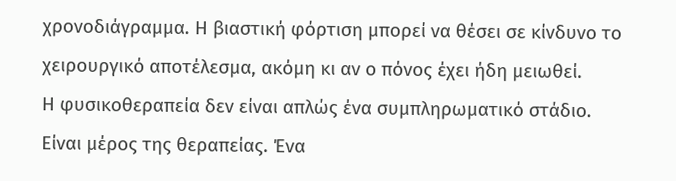χρονοδιάγραμμα. Η βιαστική φόρτιση μπορεί να θέσει σε κίνδυνο το χειρουργικό αποτέλεσμα, ακόμη κι αν ο πόνος έχει ήδη μειωθεί.
Η φυσικοθεραπεία δεν είναι απλώς ένα συμπληρωματικό στάδιο. Είναι μέρος της θεραπείας. Ένα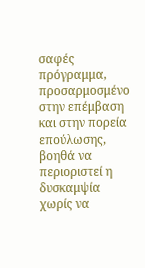σαφές πρόγραμμα, προσαρμοσμένο στην επέμβαση και στην πορεία επούλωσης, βοηθά να περιοριστεί η δυσκαμψία χωρίς να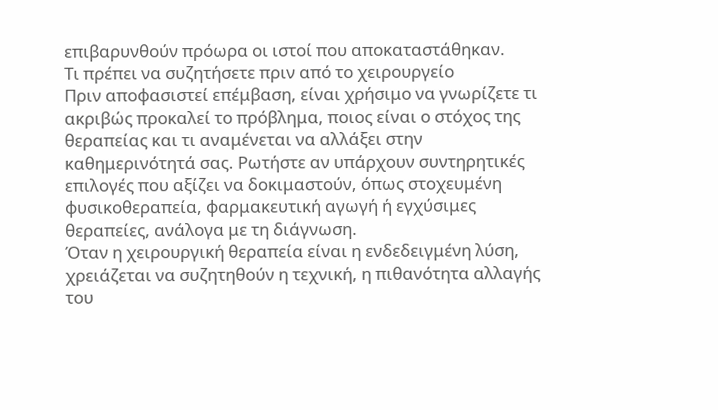επιβαρυνθούν πρόωρα οι ιστοί που αποκαταστάθηκαν.
Τι πρέπει να συζητήσετε πριν από το χειρουργείο
Πριν αποφασιστεί επέμβαση, είναι χρήσιμο να γνωρίζετε τι ακριβώς προκαλεί το πρόβλημα, ποιος είναι ο στόχος της θεραπείας και τι αναμένεται να αλλάξει στην καθημερινότητά σας. Ρωτήστε αν υπάρχουν συντηρητικές επιλογές που αξίζει να δοκιμαστούν, όπως στοχευμένη φυσικοθεραπεία, φαρμακευτική αγωγή ή εγχύσιμες θεραπείες, ανάλογα με τη διάγνωση.
Όταν η χειρουργική θεραπεία είναι η ενδεδειγμένη λύση, χρειάζεται να συζητηθούν η τεχνική, η πιθανότητα αλλαγής του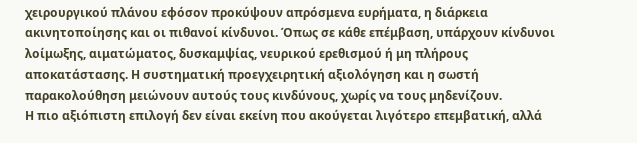χειρουργικού πλάνου εφόσον προκύψουν απρόσμενα ευρήματα, η διάρκεια ακινητοποίησης και οι πιθανοί κίνδυνοι. Όπως σε κάθε επέμβαση, υπάρχουν κίνδυνοι λοίμωξης, αιματώματος, δυσκαμψίας, νευρικού ερεθισμού ή μη πλήρους αποκατάστασης. Η συστηματική προεγχειρητική αξιολόγηση και η σωστή παρακολούθηση μειώνουν αυτούς τους κινδύνους, χωρίς να τους μηδενίζουν.
Η πιο αξιόπιστη επιλογή δεν είναι εκείνη που ακούγεται λιγότερο επεμβατική, αλλά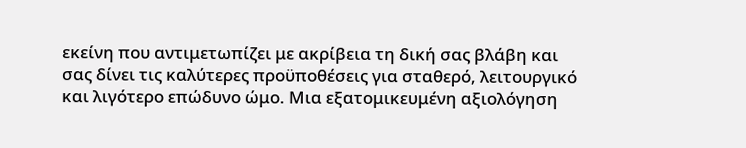εκείνη που αντιμετωπίζει με ακρίβεια τη δική σας βλάβη και σας δίνει τις καλύτερες προϋποθέσεις για σταθερό, λειτουργικό και λιγότερο επώδυνο ώμο. Μια εξατομικευμένη αξιολόγηση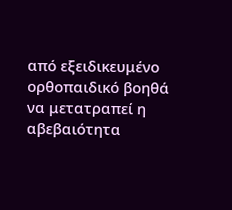από εξειδικευμένο ορθοπαιδικό βοηθά να μετατραπεί η αβεβαιότητα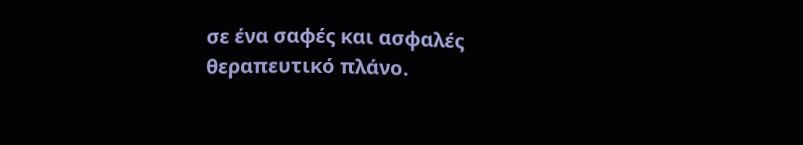σε ένα σαφές και ασφαλές θεραπευτικό πλάνο.